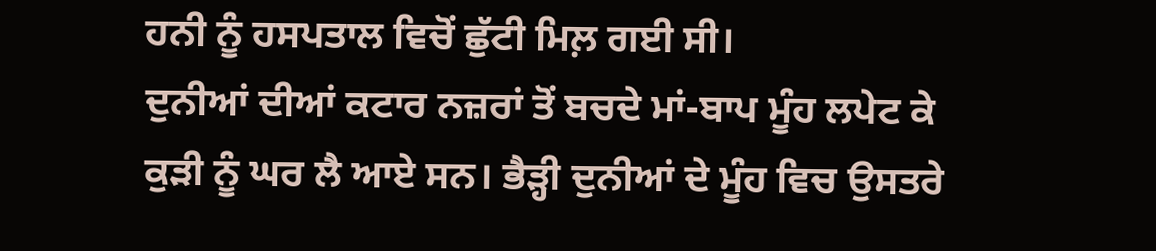ਹਨੀ ਨੂੰ ਹਸਪਤਾਲ ਵਿਚੋਂ ਛੁੱਟੀ ਮਿਲ਼ ਗਈ ਸੀ।
ਦੁਨੀਆਂ ਦੀਆਂ ਕਟਾਰ ਨਜ਼ਰਾਂ ਤੋਂ ਬਚਦੇ ਮਾਂ-ਬਾਪ ਮੂੰਹ ਲਪੇਟ ਕੇ ਕੁੜੀ ਨੂੰ ਘਰ ਲੈ ਆਏ ਸਨ। ਭੈੜ੍ਹੀ ਦੁਨੀਆਂ ਦੇ ਮੂੰਹ ਵਿਚ ਉਸਤਰੇ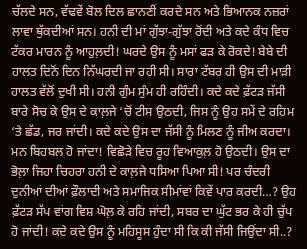ਚੱਲਦੇ ਸਨ, ਵੱਢਵੇਂ ਬੋਲ ਦਿਲ ਛਾਨਣੀਂ ਕਰਦੇ ਸਨ ਅਤੇ ਭਿਆਨਕ ਨਜ਼ਰਾਂ ਲਾਵਾ ਥੁੱਕਦੀਆਂ ਸਨ। ਹਨੀ ਦੀ ਮਾਂ ਗੁੱਝਾ-ਗੁੱਝਾ ਰੋਂਦੀ ਅਤੇ ਕਦੇ ਕੰਧ ਵਿਚ ਟੱਕਰ ਮਾਰਨ ਨੂੰ ਆਹੁਲ਼ਦੀ! ਘਰਦੇ ਉਸ ਨੂੰ ਮਸਾਂ ਫੜ ਕੇ ਰੋਕਦੇ! ਬੇਬੇ ਦੀ ਹਾਲਤ ਦਿਨੋਂ ਦਿਨ ਨਿੱਘਰਦੀ ਜਾ ਰਹੀ ਸੀ। ਸਾਰਾ ਟੱਬਰ ਹੀ ਉਸ ਦੀ ਮਾੜੀ ਹਾਲਤ ਵੱਲੋਂ ਦੁਖੀ ਸੀ। ਹਨੀ ਗੁੰਮ ਸੁੰਮ ਹੀ ਰਹਿੰਦੀ। ਕਦੇ ਕਦੇ ਫ਼ੱਟੜ ਜੱਸੀ ਬਾਰੇ ਸੋਚ ਕੇ ਉਸ ਦੇ ਕਾਲ਼ਜੇ ‘ਚੋਂ ਟੀਸ ਉਠਦੀ, ਜਿਸ ਨੂੰ ਉਹ ਸਮੇਂ ਦੇ ਰਹਿਮ ‘ਤੇ ਛੱਡ, ਜਰ ਜਾਂਦੀ। ਕਦੇ ਕਦੇ ਉਸ ਦਾ ਜੱਸੀ ਨੂੰ ਮਿਲਣ ਨੂੰ ਜੀਅ ਕਰਦਾ। ਮਨ ਬਿਹਬਲ ਹੋ ਜਾਂਦਾ! ਵਿਛੋੜੇ ਵਿਚ ਰੂਹ ਵਿਆਕੁਲ਼ ਹੋ ਉਠਦੀ। ਉਸ ਦਾ ਭੋਲ਼ਾ ਜਿਹਾ ਚਿਹਰਾ ਹਨੀ ਦੇ ਕਾਲ਼ਜੇ ਧਸਿਆ ਪਿਆ ਸੀ! ਪਰ ਚੰਦਰੀ ਦੁਨੀਆਂ ਦੀਆਂ ਫ਼ੌਲਾਦੀ ਅਤੇ ਸਮਾਜਿਕ ਸੀਮਾਂਵਾਂ ਕਿਵੇਂ ਪਾਰ ਕਰਦੀ…? ਉਹ ਫ਼ੱਟੜ ਸੱਪ ਵਾਂਗ ਵਿਸ਼ ਘੋਲ਼ ਕੇ ਰਹਿ ਜਾਂਦੀ, ਸਬਰ ਦਾ ਘੁੱਟ ਭਰ ਕੇ ਹੀ ਚੁੱਪ ਹੋ ਜਾਂਦੀ! ਕਦੇ ਕਦੇ ਉਸ ਨੂੰ ਮਹਿਸੂਸ ਹੁੰਦਾ ਸੀ ਕਿ ਕੀ ਜੱਸੀ ਜਿਉਂਦਾ ਸੀ..?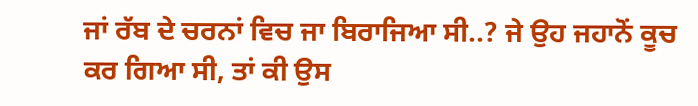ਜਾਂ ਰੱਬ ਦੇ ਚਰਨਾਂ ਵਿਚ ਜਾ ਬਿਰਾਜਿਆ ਸੀ..? ਜੇ ਉਹ ਜਹਾਨੋਂ ਕੂਚ ਕਰ ਗਿਆ ਸੀ, ਤਾਂ ਕੀ ਉਸ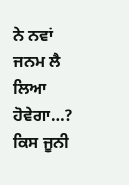ਨੇ ਨਵਾਂ ਜਨਮ ਲੈ ਲਿਆ ਹੋਵੇਗਾ…? ਕਿਸ ਜੂਨੀ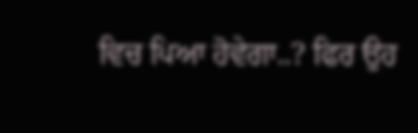ਵਿਚ ਪਿਆ ਹੋਵੇਗਾ..? ਫਿਰ ਉਹ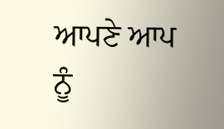ਆਪਣੇ ਆਪ ਨੂੰ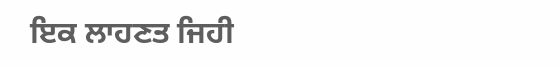ਇਕ ਲਾਹਣਤ ਜਿਹੀ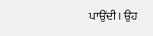ਪਾਉਂਦੀ। ਉਹ